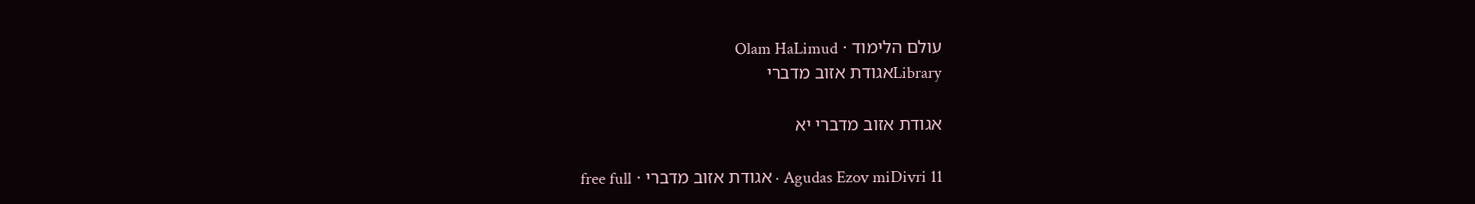עולם הלימוד · Olam HaLimud
Libraryאגודת אזוב מדברי

אגודת אזוב מדברי יא

Agudas Ezov miDivri 11 · אגודת אזוב מדברי · free full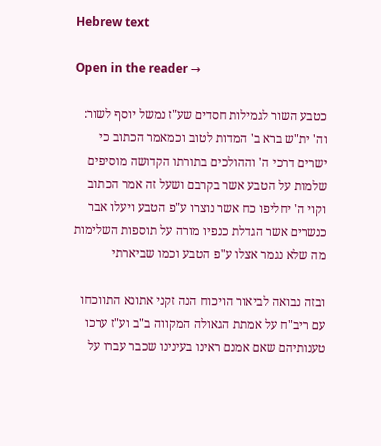Hebrew text

Open in the reader →

כטבע השור לגמילות חסדים שע"ז נמשל יוסף לשור: וה' ית"ש ברא ב' המדות לטוב וכמאמר הכתוב כי ישרים דרכי ה' וההולכים בתורתו הקדושה מוסיפים שלמות על הטבע אשר בקרבם ושעל זה אמר הכתוב וקוי ה' יחליפו כח אשר נוצרו ע"פ הטבע ויעלו אבר כנשרים אשר הגדלת כנפיו מורה על תוספות השלימות מה שלא נגמר אצלו ע"פ הטבע וכמו שביארתי

ובזה נבואה לביאור הויכוח הנה זקני אתונא התווכחו עם ריב"ח על אמתת הגאולה המקווה ב"ב וע"ז ערכו טענותיהם שאם אמנם ראינו בעינינו שכבר עברו על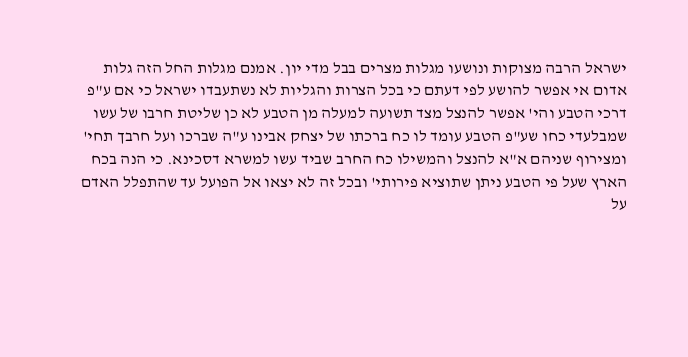ישראל הרבה מצוקות ונושעו מגלות מצרים בבל מדי יון. אמנם מגלות החל הזה גלות אדום אי אפשר להושע לפי דעתם כי בכל הצרות והגליות לא נשתעבדו ישראל כי אם ע"פ דרכי הטבע והי' אפשר להנצל מצד תשועה למעלה מן הטבע לא כן שליטת חרבו של עשו שמבלעדי כחו שע"פ הטבע עומד לו כח ברכתו של יצחק אבינו ע"ה שברכו ועל חרבך תחי' ומצירוף שניהם א"א להנצל והמשילו כח החרב שביד עשו למשרא דסכינא. כי הנה בכח הארץ שעל פי הטבע ניתן שתוציא פירותי' ובכל זה לא יצאו אל הפועל עד שהתפלל האדם על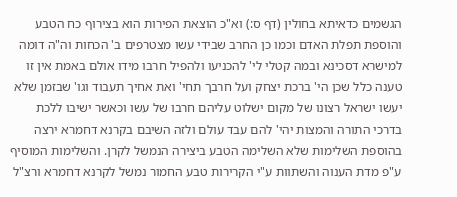הגשמים כדאיתא בחולין (דף ס:) וא"כ הוצאת הפירות הוא בצירוף כח הטבע והוספת תפלת האדם וכמו כן החרב שבידי עשו מצטרפים ב' הכחות וה"ה דומה למישרא דסכינא ובמה קטלי לי' להכניעו ולהפיל חרבו מידו אולם באמת אין זו טענה כלל שכן הי' ברכת יצחק ועל חרבך תחי' ואת אחיך תעבוד וגו' שבזמן שלא יעשו ישראל רצונו של מקום ישלוט עליהם חרבו של עשו וכאשר ישיבו ללכת בדרכי התורה והמצות יהי' להם עבד עולם ולזה השיבם בקרנא דחמרא ירצה בהוספת השלימות שלא השלימה הטבע ביצירה הנמשל לקרן. והשלימות המוסיף ע"פ מדת הענוה והשתוות ע"י הקרירות טבע החמור נמשל לקרנא דחמרא ורצ"ל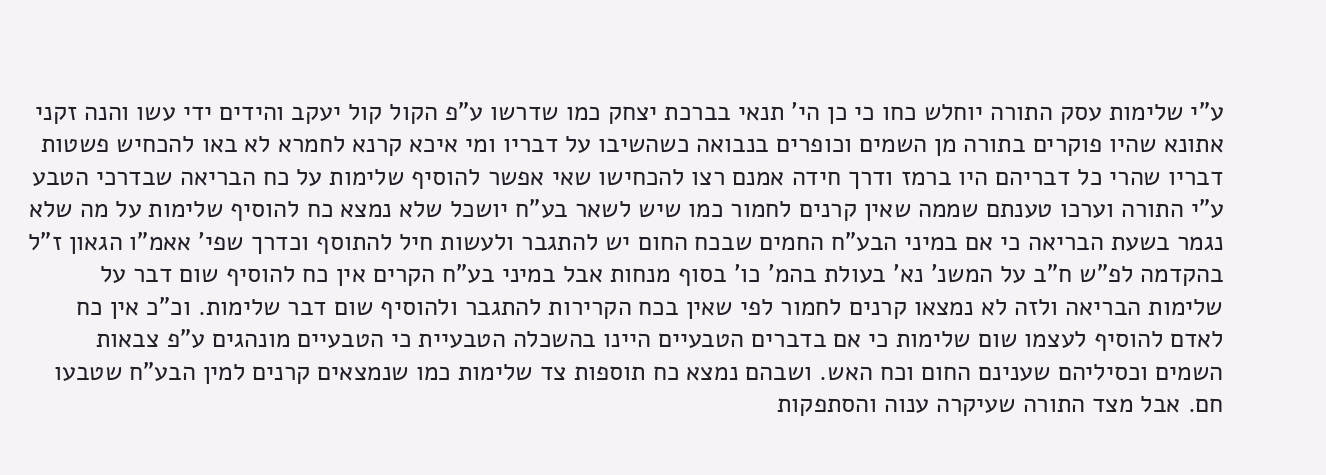ע"י שלימות עסק התורה יוחלש כחו כי כן הי' תנאי בברכת יצחק כמו שדרשו ע"פ הקול קול יעקב והידים ידי עשו והנה זקני אתונא שהיו פוקרים בתורה מן השמים וכופרים בנבואה כשהשיבו על דבריו ומי איכא קרנא לחמרא לא באו להכחיש פשטות דבריו שהרי כל דבריהם היו ברמז ודרך חידה אמנם רצו להכחישו שאי אפשר להוסיף שלימות על כח הבריאה שבדרכי הטבע ע"י התורה וערכו טענתם שממה שאין קרנים לחמור כמו שיש לשאר בע"ח יושכל שלא נמצא כח להוסיף שלימות על מה שלא נגמר בשעת הבריאה כי אם במיני הבע"ח החמים שבכח החום יש להתגבר ולעשות חיל להתוסף וכדרך שפי' אאמ"ו הגאון ז"ל בהקדמה לפ"ש ח"ב על המשנ' נא' בעולת בהמ' כו' בסוף מנחות אבל במיני בע"ח הקרים אין כח להוסיף שום דבר על שלימות הבריאה ולזה לא נמצאו קרנים לחמור לפי שאין בכח הקרירות להתגבר ולהוסיף שום דבר שלימות. וכ"כ אין כח לאדם להוסיף לעצמו שום שלימות כי אם בדברים הטבעיים היינו בהשכלה הטבעיית כי הטבעיים מונהגים ע"פ צבאות השמים וכסיליהם שענינם החום וכח האש. ושבהם נמצא כח תוספות צד שלימות כמו שנמצאים קרנים למין הבע"ח שטבעו חם. אבל מצד התורה שעיקרה ענוה והסתפקות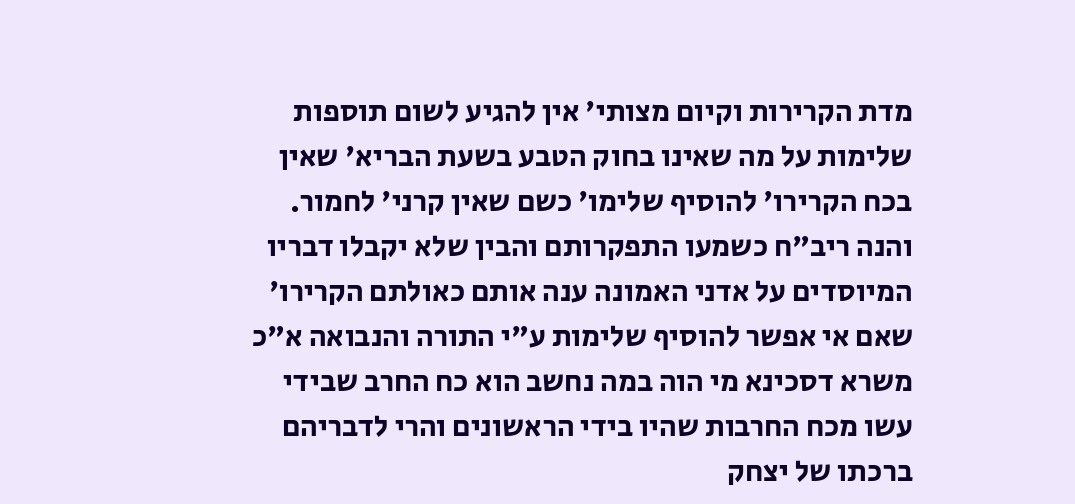מדת הקרירות וקיום מצותי' אין להגיע לשום תוספות שלימות על מה שאינו בחוק הטבע בשעת הבריא' שאין בכח הקרירו' להוסיף שלימו' כשם שאין קרני' לחמור. והנה ריב"ח כשמעו התפקרותם והבין שלא יקבלו דבריו המיוסדים על אדני האמונה ענה אותם כאולתם הקרירו' שאם אי אפשר להוסיף שלימות ע"י התורה והנבואה א"כ משרא דסכינא מי הוה במה נחשב הוא כח החרב שבידי עשו מכח החרבות שהיו בידי הראשונים והרי לדבריהם ברכתו של יצחק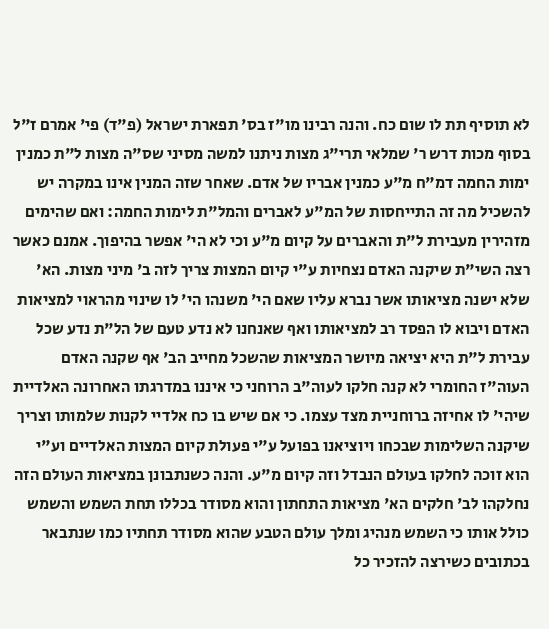לא תוסיף תת לו שום כח. והנה רבינו מו"ז בס' תפארת ישראל (פ"ד) פי' אמרם ז"ל בסוף מכות דרש ר' שמלאי תרי"ג מצות ניתנו למשה מסיני שס"ה מצות ל"ת כמנין ימות החמה דמ"ח מ"ע כמנין אבריו של אדם. שאחר שזה המנין אינו במקרה יש להשכיל מה זה התייחסות של המ"ע לאברים והמל"ת לימות החמה: ואם שהימים מזהירין מעבירת ל"ת והאברים על קיום מ"ע וכי לא הי' אפשר בהיפוך. אמנם כאשר רצה השי"ת שיקנה האדם נצחיות ע"י קיום המצות צריך לזה ב' מיני מצות. הא' שלא ישנה מציאותו אשר נברא עליו שאם הי' משנהו הי' לו שינוי מהראוי למציאות האדם ויבוא לו הפסד רב למציאותו ואף שאנחנו לא נדע טעם של הל"ת נדע שכל עבירת ל"ת היא יציאה מיושר המציאות שהשכל מחייב הב' אף שקנה האדם העוה"ז החומרי לא קנה חלקו לעוה"ב הרוחני כי איננו במדרגתו האחרונה האלדיית שיהי' לו אחיזה ברוחניית מצד עצמו. כי אם שיש בו כח אלדיי לקנות שלמותו וצריך שיקנה השלימות שבכחו ויוציאנו בפועל ע"י פעולת קיום המצות האלדיים וע"י הוא זוכה לחלקו בעולם הנבדל וזה קיום מ"ע. והנה כשנתבונן במציאות העולם הזה נחלקהו לב' חלקים הא' מציאות התחתון והוא מסודר בכללו תחת השמש והשמש כולל אותו כי השמש מנהיג ומלך עולם הטבע שהוא מסודר תחתיו כמו שנתבאר בכתובים כשירצה להזכיר כל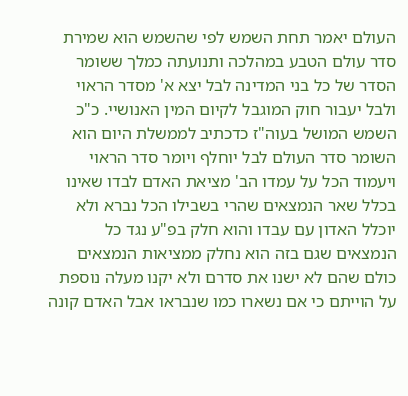העולם יאמר תחת השמש לפי שהשמש הוא שמירת סדר עולם הטבע במהלכה ותנועתה כמלך ששומר הסדר של כל בני המדינה לבל יצא א' מסדר הראוי ולבל יעבור חוק המוגבל לקיום המין האנושיי. כ"כ השמש המושל בעוה"ז כדכתיב לממשלת היום הוא השומר סדר העולם לבל יוחלף ויומר סדר הראוי ויעמוד הכל על עמדו הב' מציאת האדם לבדו שאינו בכלל שאר הנמצאים שהרי בשבילו הכל נברא ולא יוכלל האדון עם עבדו והוא חלק בפ"ע נגד כל הנמצאים שגם בזה הוא נחלק ממציאות הנמצאים כולם שהם לא ישנו את סדרם ולא יקנו מעלה נוספת על הוייתם כי אם נשארו כמו שנבראו אבל האדם קונה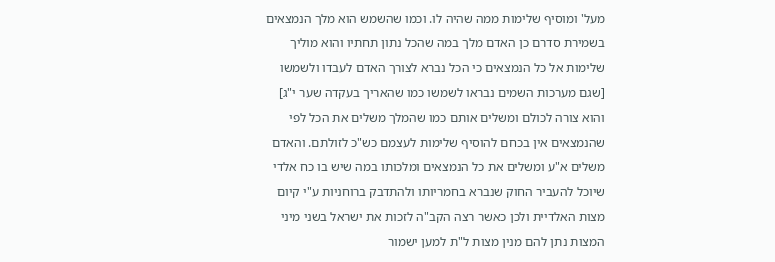מעל' ומוסיף שלימות ממה שהיה לו. וכמו שהשמש הוא מלך הנמצאים בשמירת סדרם כן האדם מלך במה שהכל נתון תחתיו והוא מוליך שלימות אל כל הנמצאים כי הכל נברא לצורך האדם לעבדו ולשמשו [שגם מערכות השמים נבראו לשמשו כמו שהאריך בעקדה שער י"ג] והוא צורה לכולם ומשלים אותם כמו שהמלך משלים את הכל לפי שהנמצאים אין בכחם להוסיף שלימות לעצמם כש"כ לזולתם. והאדם משלים א"ע ומשלים את כל הנמצאים ומלכותו במה שיש בו כח אלדי שיוכל להעביר החוק שנברא בחמריותו ולהתדבק ברוחניות ע"י קיום מצות האלדיית ולכן כאשר רצה הקב"ה לזכות את ישראל בשני מיני המצות נתן להם מנין מצות ל"ת למען ישמור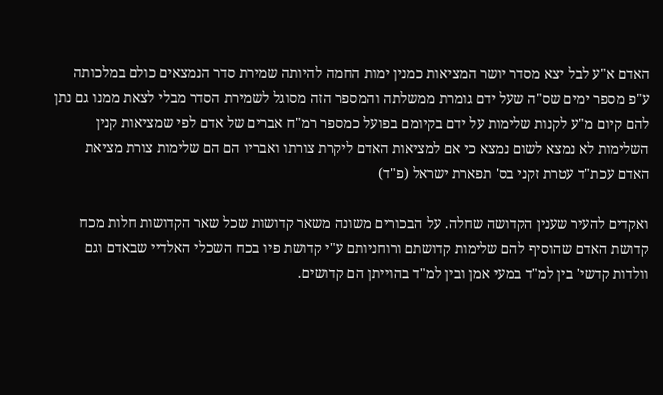האדם א"ע לבל יצא מסדר יושר המציאות כמנין ימות החמה להיותה שמירת סדר הנמצאים כולם במלכותה ע"פ מספר ימים שס"ה שעל ידם גומרת ממשלתה והמספר הזה מסוגל לשמירת הסדר מבלי לצאת ממנו גם נתן להם קיום מ"ע לקנות שלימות על ידם בקיומם בפועל כמספר רמ"ח אברים של אדם לפי שמציאות קנין השלימות לא נמצא לשום נמצא כי אם למציאות האדם ליקרת צורתו ואבריו הם הם שלימות צורת מציאת האדם עכת"ד עטרת זקני בס' תפארת ישראל (פ"ד)

ואקדים להעיר שענין הקדושה שחלה. על הבכורים משונה משאר קדושות שכל שאר הקדושות חלות מכח קדושת האדם שהוסיף להם שלימות קדושתם ורוחניותם ע"י קדושת פיו בכח השכלי האלדיי שבאדם וגם וולדות קדשי' בין למ"ד במעי אמן ובין למ"ד בהוייתן הם קדושים.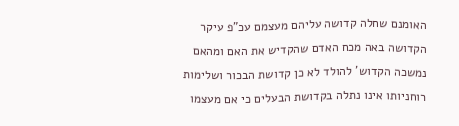האומנם שחלה קדושה עליהם מעצמם עכ"פ עיקר הקדושה באה מכח האדם שהקדיש את האם ומהאם נמשכה הקדוש' להולד לא כן קדושת הבכור ושלימות רוחניותו אינו נתלה בקדושת הבעלים כי אם מעצמו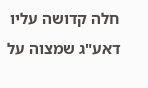חלה קדושה עליו דאע"ג שמצוה על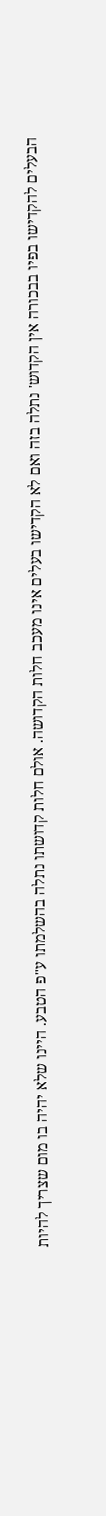הבעלים להקדישו בפיו בבכורה אין הקדוש' נתלה בזה ואם לא הקדישו בעלים אינו מעכב חלות הקדושה. אולם חלות קדושתו נתלה בהשלמתו ע"פ הטבע. היינו שלא יהיה בו מום שצריך להיות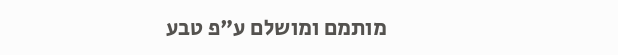מותמם ומושלם ע"פ טבע